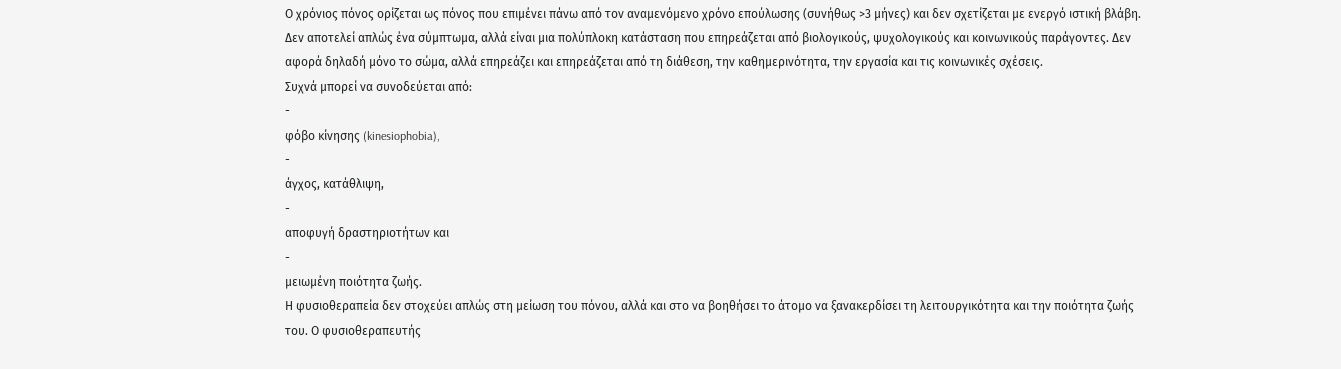Ο χρόνιος πόνος ορίζεται ως πόνος που επιμένει πάνω από τον αναμενόμενο χρόνο επούλωσης (συνήθως >3 μήνες) και δεν σχετίζεται με ενεργό ιστική βλάβη. Δεν αποτελεί απλώς ένα σύμπτωμα, αλλά είναι μια πολύπλοκη κατάσταση που επηρεάζεται από βιολογικούς, ψυχολογικούς και κοινωνικούς παράγοντες. Δεν αφορά δηλαδή μόνο το σώμα, αλλά επηρεάζει και επηρεάζεται από τη διάθεση, την καθημερινότητα, την εργασία και τις κοινωνικές σχέσεις.
Συχνά μπορεί να συνοδεύεται από:
-
φόβο κίνησης (kinesiophobia),
-
άγχος, κατάθλιψη,
-
αποφυγή δραστηριοτήτων και
-
μειωμένη ποιότητα ζωής.
Η φυσιοθεραπεία δεν στοχεύει απλώς στη μείωση του πόνου, αλλά και στο να βοηθήσει το άτομο να ξανακερδίσει τη λειτουργικότητα και την ποιότητα ζωής του. Ο φυσιοθεραπευτής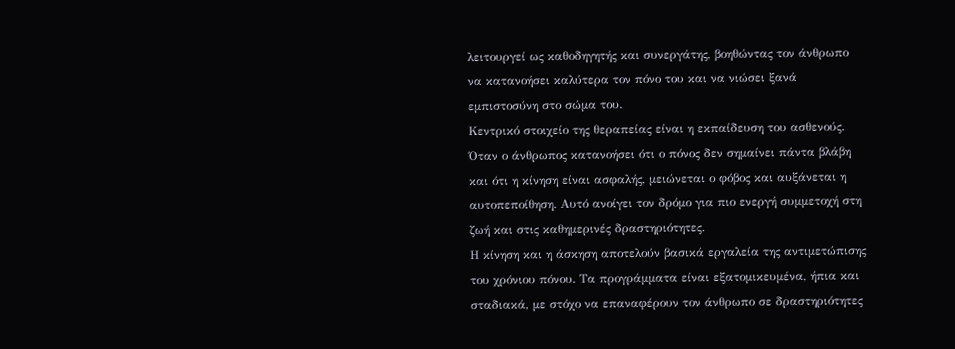λειτουργεί ως καθοδηγητής και συνεργάτης, βοηθώντας τον άνθρωπο να κατανοήσει καλύτερα τον πόνο του και να νιώσει ξανά εμπιστοσύνη στο σώμα του.
Κεντρικό στοιχείο της θεραπείας είναι η εκπαίδευση του ασθενούς. Όταν ο άνθρωπος κατανοήσει ότι ο πόνος δεν σημαίνει πάντα βλάβη και ότι η κίνηση είναι ασφαλής, μειώνεται ο φόβος και αυξάνεται η αυτοπεποίθηση. Αυτό ανοίγει τον δρόμο για πιο ενεργή συμμετοχή στη ζωή και στις καθημερινές δραστηριότητες.
Η κίνηση και η άσκηση αποτελούν βασικά εργαλεία της αντιμετώπισης του χρόνιου πόνου. Τα προγράμματα είναι εξατομικευμένα, ήπια και σταδιακά, με στόχο να επαναφέρουν τον άνθρωπο σε δραστηριότητες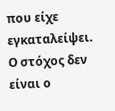που είχε εγκαταλείψει. Ο στόχος δεν είναι ο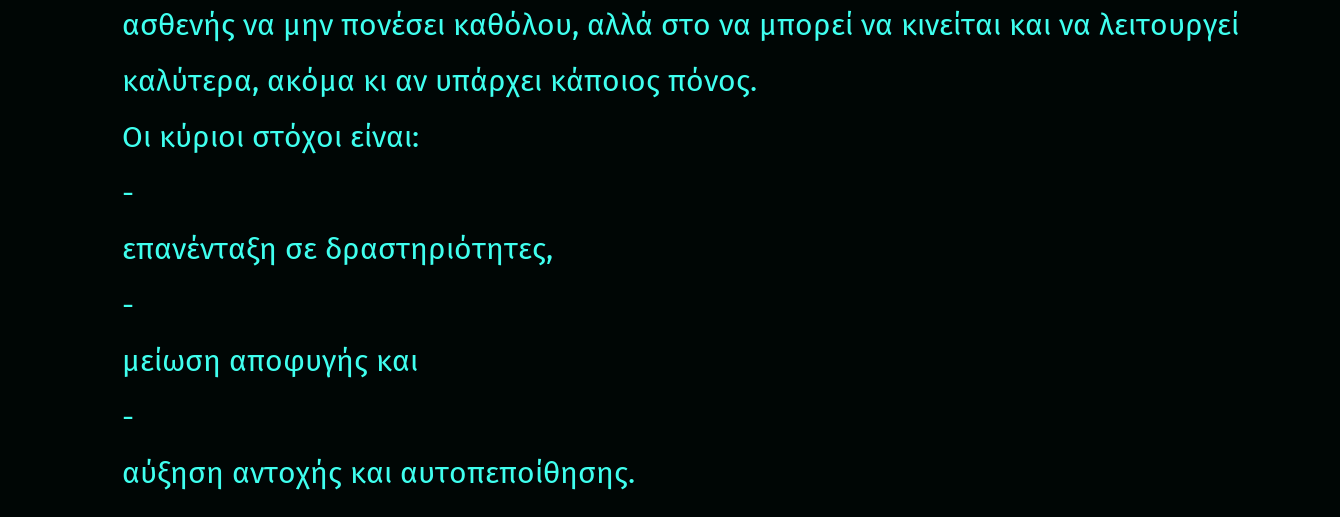ασθενής να μην πονέσει καθόλου, αλλά στο να μπορεί να κινείται και να λειτουργεί καλύτερα, ακόμα κι αν υπάρχει κάποιος πόνος.
Οι κύριοι στόχοι είναι:
-
επανένταξη σε δραστηριότητες,
-
μείωση αποφυγής και
-
αύξηση αντοχής και αυτοπεποίθησης.